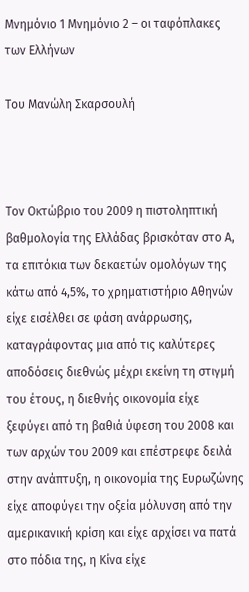Μνημόνιο 1 Μνημόνιο 2 – οι ταφόπλακες των Ελλήνων

Του Μανώλη Σκαρσουλή



Τον Οκτώβριο του 2009 η πιστοληπτική βαθμολογία της Ελλάδας βρισκόταν στο Α, τα επιτόκια των δεκαετών ομολόγων της κάτω από 4,5%, το χρηματιστήριο Αθηνών είχε εισέλθει σε φάση ανάρρωσης, καταγράφοντας μια από τις καλύτερες αποδόσεις διεθνώς μέχρι εκείνη τη στιγμή του έτους, η διεθνής οικονομία είχε ξεφύγει από τη βαθιά ύφεση του 2008 και των αρχών του 2009 και επέστρεφε δειλά στην ανάπτυξη, η οικονομία της Ευρωζώνης είχε αποφύγει την οξεία μόλυνση από την αμερικανική κρίση και είχε αρχίσει να πατά στο πόδια της, η Κίνα είχε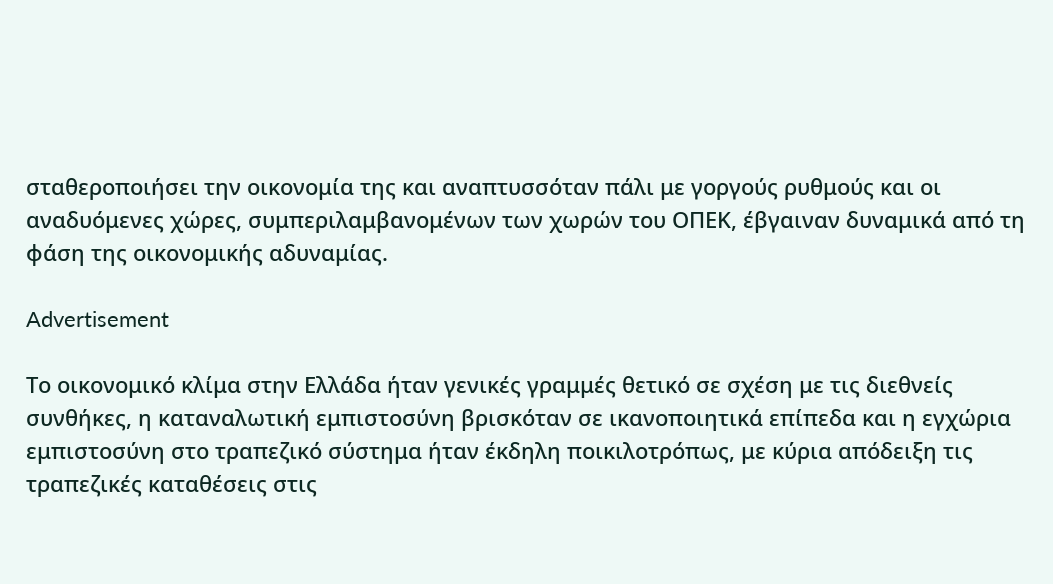σταθεροποιήσει την οικονομία της και αναπτυσσόταν πάλι με γοργούς ρυθμούς και οι αναδυόμενες χώρες, συμπεριλαμβανομένων των χωρών του ΟΠΕΚ, έβγαιναν δυναμικά από τη φάση της οικονομικής αδυναμίας.

Advertisement

Το οικονομικό κλίμα στην Ελλάδα ήταν γενικές γραμμές θετικό σε σχέση με τις διεθνείς συνθήκες, η καταναλωτική εμπιστοσύνη βρισκόταν σε ικανοποιητικά επίπεδα και η εγχώρια εμπιστοσύνη στο τραπεζικό σύστημα ήταν έκδηλη ποικιλοτρόπως, με κύρια απόδειξη τις τραπεζικές καταθέσεις στις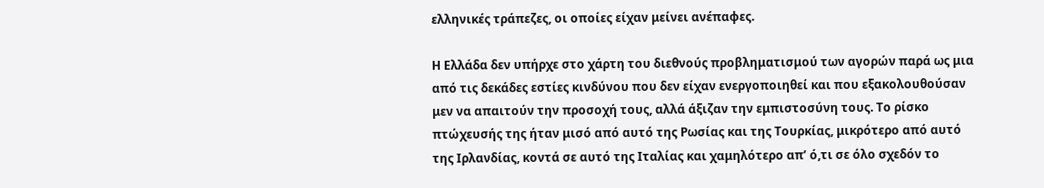ελληνικές τράπεζες, οι οποίες είχαν μείνει ανέπαφες.

Η Ελλάδα δεν υπήρχε στο χάρτη του διεθνούς προβληματισμού των αγορών παρά ως μια από τις δεκάδες εστίες κινδύνου που δεν είχαν ενεργοποιηθεί και που εξακολουθούσαν μεν να απαιτούν την προσοχή τους, αλλά άξιζαν την εμπιστοσύνη τους. Το ρίσκο πτώχευσής της ήταν μισό από αυτό της Ρωσίας και της Τουρκίας, μικρότερο από αυτό της Ιρλανδίας, κοντά σε αυτό της Ιταλίας και χαμηλότερο απ’ ό,τι σε όλο σχεδόν το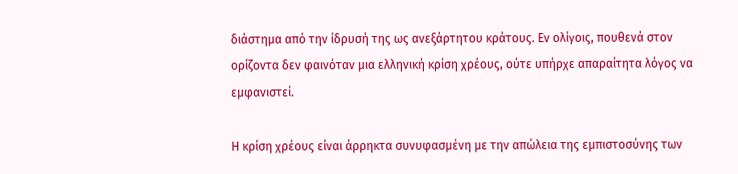διάστημα από την ίδρυσή της ως ανεξάρτητου κράτους. Εν ολίγοις, πουθενά στον ορίζοντα δεν φαινόταν μια ελληνική κρίση χρέους, ούτε υπήρχε απαραίτητα λόγος να εμφανιστεί.

Η κρίση χρέους είναι άρρηκτα συνυφασμένη με την απώλεια της εμπιστοσύνης των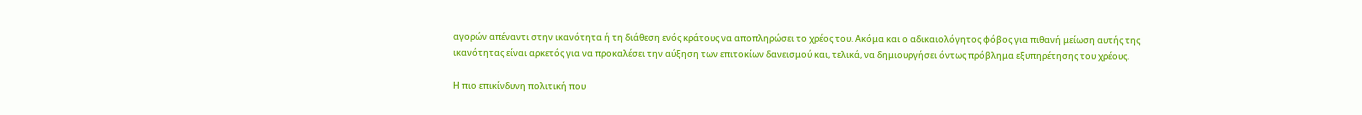αγορών απέναντι στην ικανότητα ή τη διάθεση ενός κράτους να αποπληρώσει το χρέος του. Ακόμα και ο αδικαιολόγητος φόβος για πιθανή μείωση αυτής της ικανότητας είναι αρκετός για να προκαλέσει την αύξηση των επιτοκίων δανεισμού και, τελικά, να δημιουργήσει όντως πρόβλημα εξυπηρέτησης του χρέους.

Η πιο επικίνδυνη πολιτική που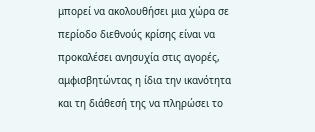μπορεί να ακολουθήσει μια χώρα σε περίοδο διεθνούς κρίσης είναι να προκαλέσει ανησυχία στις αγορές, αμφισβητώντας η ίδια την ικανότητα και τη διάθεσή της να πληρώσει το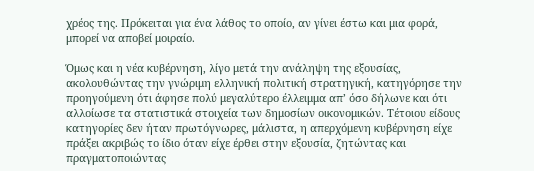χρέος της. Πρόκειται για ένα λάθος το οποίο, αν γίνει έστω και μια φορά, μπορεί να αποβεί μοιραίο.

Όμως και η νέα κυβέρνηση, λίγο μετά την ανάληψη της εξουσίας, ακολουθώντας την γνώριμη ελληνική πολιτική στρατηγική, κατηγόρησε την προηγούμενη ότι άφησε πολύ μεγαλύτερο έλλειμμα απ’ όσο δήλωνε και ότι αλλοίωσε τα στατιστικά στοιχεία των δημοσίων οικονομικών. Τέτοιου είδους κατηγορίες δεν ήταν πρωτόγνωρες, μάλιστα, η απερχόμενη κυβέρνηση είχε πράξει ακριβώς το ίδιο όταν είχε έρθει στην εξουσία, ζητώντας και πραγματοποιώντας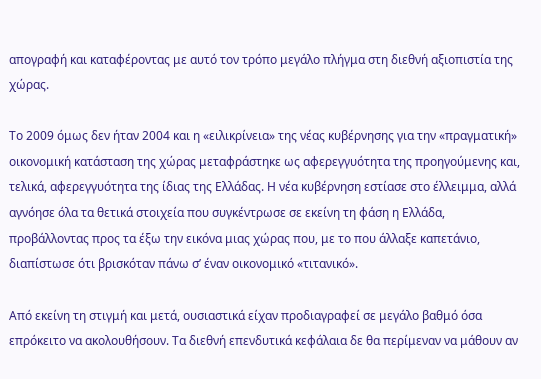απογραφή και καταφέροντας με αυτό τον τρόπο μεγάλο πλήγμα στη διεθνή αξιοπιστία της χώρας.

Το 2009 όμως δεν ήταν 2004 και η «ειλικρίνεια» της νέας κυβέρνησης για την «πραγματική» οικονομική κατάσταση της χώρας μεταφράστηκε ως αφερεγγυότητα της προηγούμενης και, τελικά, αφερεγγυότητα της ίδιας της Ελλάδας. Η νέα κυβέρνηση εστίασε στο έλλειμμα, αλλά αγνόησε όλα τα θετικά στοιχεία που συγκέντρωσε σε εκείνη τη φάση η Ελλάδα, προβάλλοντας προς τα έξω την εικόνα μιας χώρας που, με το που άλλαξε καπετάνιο, διαπίστωσε ότι βρισκόταν πάνω σ’ έναν οικονομικό «τιτανικό».

Από εκείνη τη στιγμή και μετά, ουσιαστικά είχαν προδιαγραφεί σε μεγάλο βαθμό όσα επρόκειτο να ακολουθήσουν. Τα διεθνή επενδυτικά κεφάλαια δε θα περίμεναν να μάθουν αν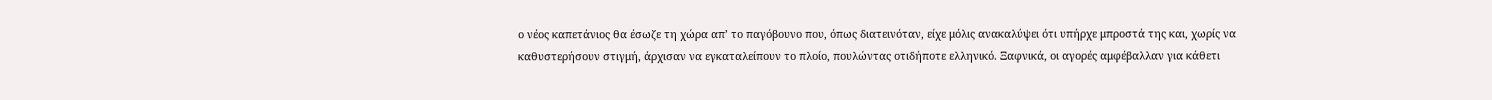ο νέος καπετάνιος θα έσωζε τη χώρα απ’ το παγόβουνο που, όπως διατεινόταν, είχε μόλις ανακαλύψει ότι υπήρχε μπροστά της και, χωρίς να καθυστερήσουν στιγμή, άρχισαν να εγκαταλείπουν το πλοίο, πουλώντας οτιδήποτε ελληνικό. Ξαφνικά, οι αγορές αμφέβαλλαν για κάθετι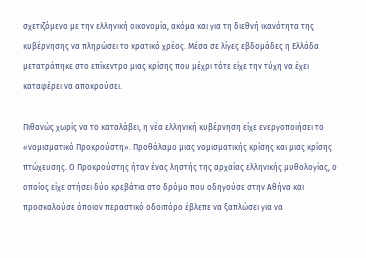σχετιζόμενο με την ελληνική οικονομία, ακόμα και για τη διεθνή ικανότητα της κυβέρνησης να πληρώσει το κρατικό χρέος. Μέσα σε λίγες εβδομάδες η Ελλάδα μετατράπηκε στο επίκεντρο μιας κρίσης που μέχρι τότε είχε την τύχη να έχει καταφέρει να αποκρούσει.

Πιθανώς χωρίς να το καταλάβει, η νέα ελληνική κυβέρνηση είχε ενεργοποιήσει το «νομισματικό Προκρούστη». Προθάλαμο μιας νομισματικής κρίσης και μιας κρίσης πτώχευσης. Ο Προκρούστης ήταν ένας ληστής της αρχαίας ελληνικής μυθολογίας, ο οποίος είχε στήσει δύο κρεβάτια στο δρόμο που οδηγούσε στην Αθήνα και προσκαλούσε όποιον περαστικό οδοιπόρο έβλεπε να ξαπλώσει για να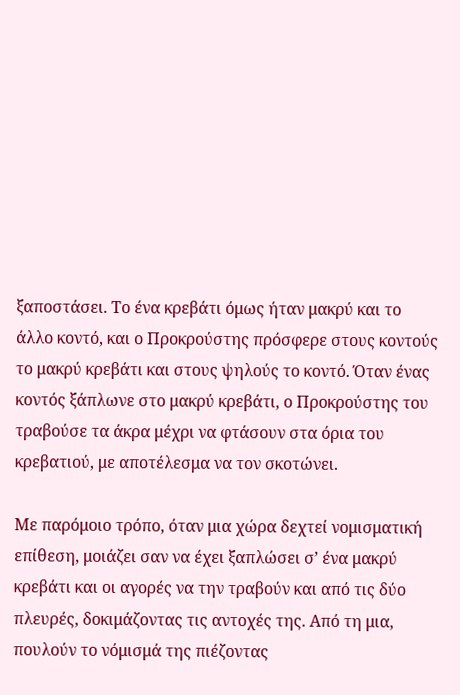ξαποστάσει. Το ένα κρεβάτι όμως ήταν μακρύ και το άλλο κοντό, και ο Προκρούστης πρόσφερε στους κοντούς το μακρύ κρεβάτι και στους ψηλούς το κοντό. Όταν ένας κοντός ξάπλωνε στο μακρύ κρεβάτι, ο Προκρούστης του τραβούσε τα άκρα μέχρι να φτάσουν στα όρια του κρεβατιού, με αποτέλεσμα να τον σκοτώνει.

Με παρόμοιο τρόπο, όταν μια χώρα δεχτεί νομισματική επίθεση, μοιάζει σαν να έχει ξαπλώσει σ’ ένα μακρύ κρεβάτι και οι αγορές να την τραβούν και από τις δύο πλευρές, δοκιμάζοντας τις αντοχές της. Από τη μια, πουλούν το νόμισμά της πιέζοντας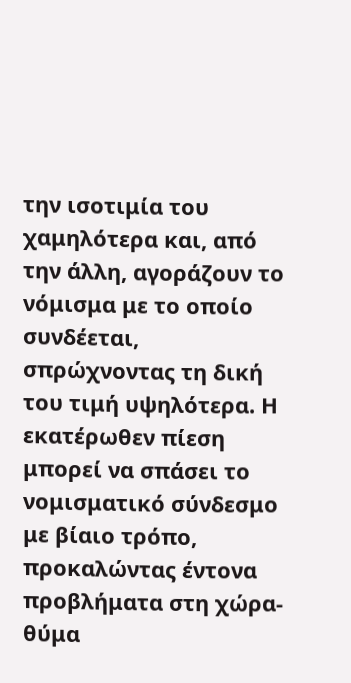την ισοτιμία του χαμηλότερα και, από την άλλη, αγοράζουν το νόμισμα με το οποίο συνδέεται, σπρώχνοντας τη δική του τιμή υψηλότερα. Η εκατέρωθεν πίεση μπορεί να σπάσει το νομισματικό σύνδεσμο με βίαιο τρόπο, προκαλώντας έντονα προβλήματα στη χώρα-θύμα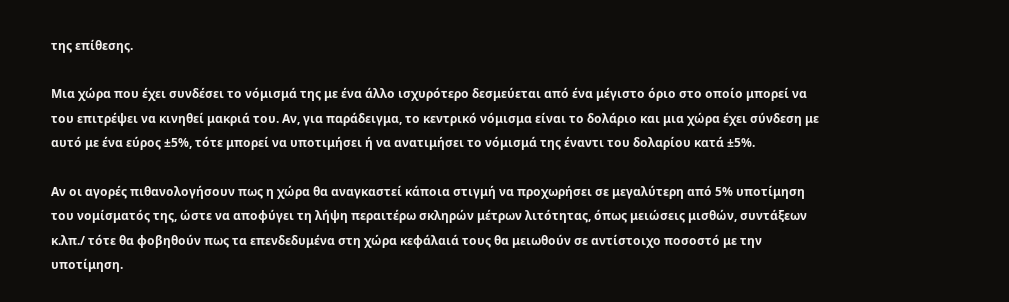της επίθεσης.

Μια χώρα που έχει συνδέσει το νόμισμά της με ένα άλλο ισχυρότερο δεσμεύεται από ένα μέγιστο όριο στο οποίο μπορεί να του επιτρέψει να κινηθεί μακριά του. Αν, για παράδειγμα, το κεντρικό νόμισμα είναι το δολάριο και μια χώρα έχει σύνδεση με αυτό με ένα εύρος ±5%, τότε μπορεί να υποτιμήσει ή να ανατιμήσει το νόμισμά της έναντι του δολαρίου κατά ±5%.

Αν οι αγορές πιθανολογήσουν πως η χώρα θα αναγκαστεί κάποια στιγμή να προχωρήσει σε μεγαλύτερη από 5% υποτίμηση του νομίσματός της, ώστε να αποφύγει τη λήψη περαιτέρω σκληρών μέτρων λιτότητας, όπως μειώσεις μισθών, συντάξεων κ.λπ./ τότε θα φοβηθούν πως τα επενδεδυμένα στη χώρα κεφάλαιά τους θα μειωθούν σε αντίστοιχο ποσοστό με την υποτίμηση.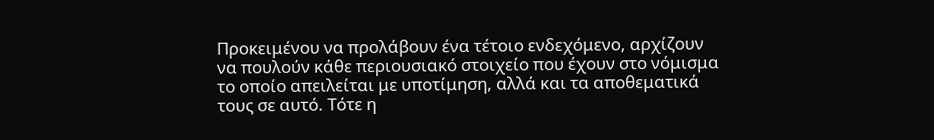Προκειμένου να προλάβουν ένα τέτοιο ενδεχόμενο, αρχίζουν να πουλούν κάθε περιουσιακό στοιχείο που έχουν στο νόμισμα το οποίο απειλείται με υποτίμηση, αλλά και τα αποθεματικά τους σε αυτό. Τότε η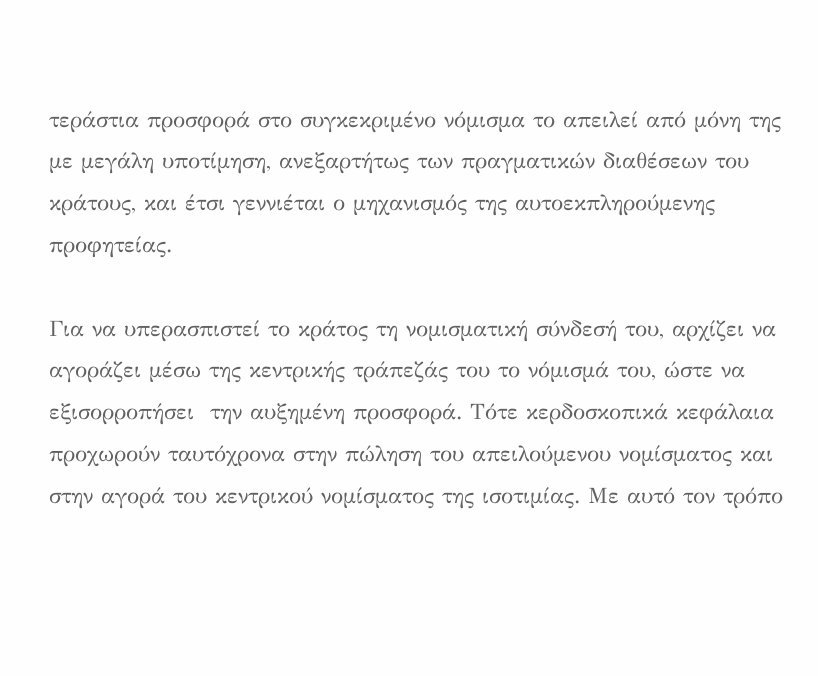τεράστια προσφορά στο συγκεκριμένο νόμισμα το απειλεί από μόνη της με μεγάλη υποτίμηση, ανεξαρτήτως των πραγματικών διαθέσεων του κράτους, και έτσι γεννιέται ο μηχανισμός της αυτοεκπληρούμενης προφητείας.

Για να υπερασπιστεί το κράτος τη νομισματική σύνδεσή του, αρχίζει να αγοράζει μέσω της κεντρικής τράπεζάς του το νόμισμά του, ώστε να εξισορροπήσει  την αυξημένη προσφορά. Τότε κερδοσκοπικά κεφάλαια προχωρούν ταυτόχρονα στην πώληση του απειλούμενου νομίσματος και στην αγορά του κεντρικού νομίσματος της ισοτιμίας. Με αυτό τον τρόπο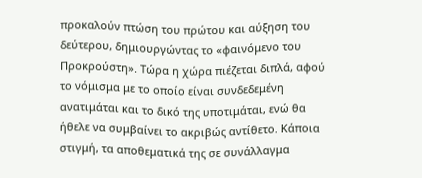προκαλούν πτώση του πρώτου και αύξηση του δεύτερου, δημιουργώντας το «φαινόμενο του Προκρούστη». Τώρα η χώρα πιέζεται διπλά, αφού το νόμισμα με το οποίο είναι συνδεδεμένη ανατιμάται και το δικό της υποτιμάται, ενώ θα ήθελε να συμβαίνει το ακριβώς αντίθετο. Κάποια στιγμή, τα αποθεματικά της σε συνάλλαγμα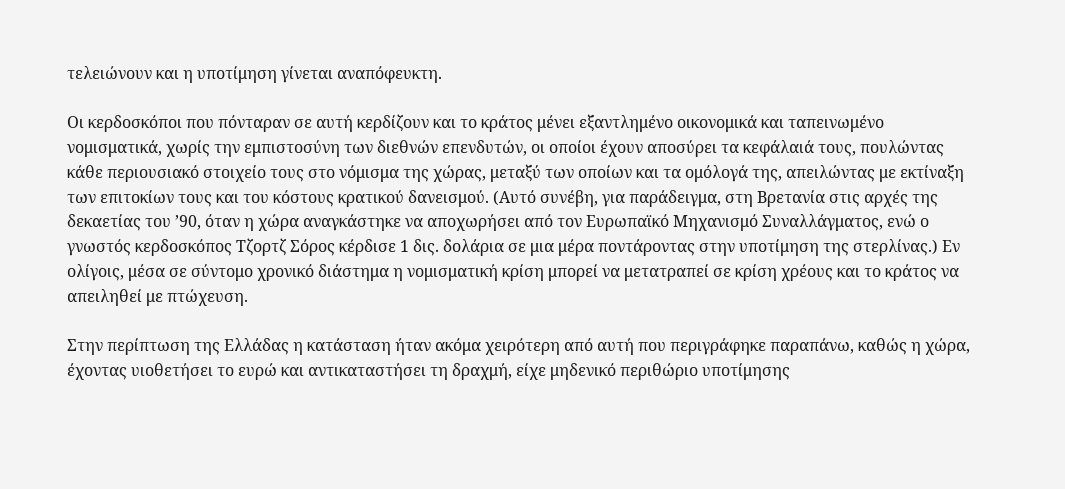τελειώνουν και η υποτίμηση γίνεται αναπόφευκτη.

Οι κερδοσκόποι που πόνταραν σε αυτή κερδίζουν και το κράτος μένει εξαντλημένο οικονομικά και ταπεινωμένο νομισματικά, χωρίς την εμπιστοσύνη των διεθνών επενδυτών, οι οποίοι έχουν αποσύρει τα κεφάλαιά τους, πουλώντας κάθε περιουσιακό στοιχείο τους στο νόμισμα της χώρας, μεταξύ των οποίων και τα ομόλογά της, απειλώντας με εκτίναξη των επιτοκίων τους και του κόστους κρατικού δανεισμού. (Αυτό συνέβη, για παράδειγμα, στη Βρετανία στις αρχές της δεκαετίας του ’90, όταν η χώρα αναγκάστηκε να αποχωρήσει από τον Ευρωπαϊκό Μηχανισμό Συναλλάγματος, ενώ ο γνωστός κερδοσκόπος Τζορτζ Σόρος κέρδισε 1 δις. δολάρια σε μια μέρα ποντάροντας στην υποτίμηση της στερλίνας.) Εν ολίγοις, μέσα σε σύντομο χρονικό διάστημα η νομισματική κρίση μπορεί να μετατραπεί σε κρίση χρέους και το κράτος να απειληθεί με πτώχευση.

Στην περίπτωση της Ελλάδας η κατάσταση ήταν ακόμα χειρότερη από αυτή που περιγράφηκε παραπάνω, καθώς η χώρα, έχοντας υιοθετήσει το ευρώ και αντικαταστήσει τη δραχμή, είχε μηδενικό περιθώριο υποτίμησης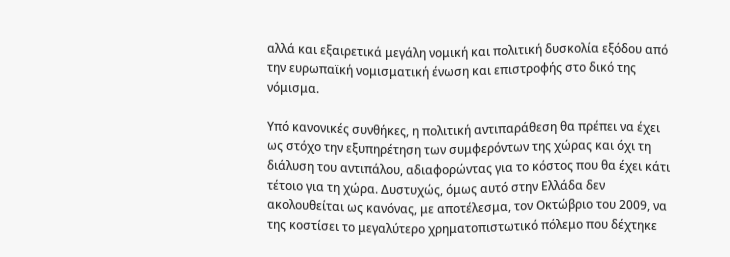αλλά και εξαιρετικά μεγάλη νομική και πολιτική δυσκολία εξόδου από την ευρωπαϊκή νομισματική ένωση και επιστροφής στο δικό της νόμισμα.

Υπό κανονικές συνθήκες, η πολιτική αντιπαράθεση θα πρέπει να έχει ως στόχο την εξυπηρέτηση των συμφερόντων της χώρας και όχι τη διάλυση του αντιπάλου, αδιαφορώντας για το κόστος που θα έχει κάτι τέτοιο για τη χώρα. Δυστυχώς, όμως αυτό στην Ελλάδα δεν ακολουθείται ως κανόνας, με αποτέλεσμα, τον Οκτώβριο του 2009, να της κοστίσει το μεγαλύτερο χρηματοπιστωτικό πόλεμο που δέχτηκε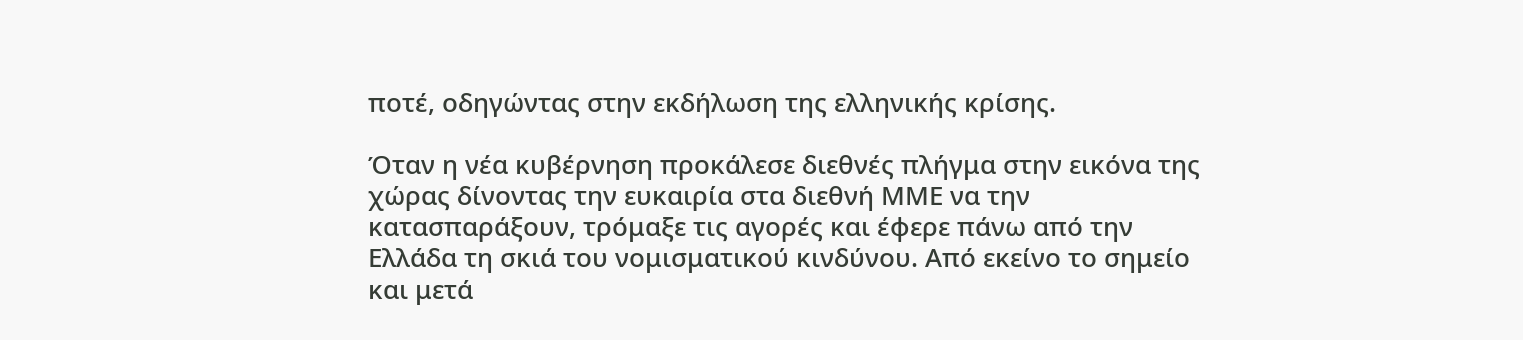ποτέ, οδηγώντας στην εκδήλωση της ελληνικής κρίσης.

Όταν η νέα κυβέρνηση προκάλεσε διεθνές πλήγμα στην εικόνα της χώρας δίνοντας την ευκαιρία στα διεθνή ΜΜΕ να την κατασπαράξουν, τρόμαξε τις αγορές και έφερε πάνω από την Ελλάδα τη σκιά του νομισματικού κινδύνου. Από εκείνο το σημείο και μετά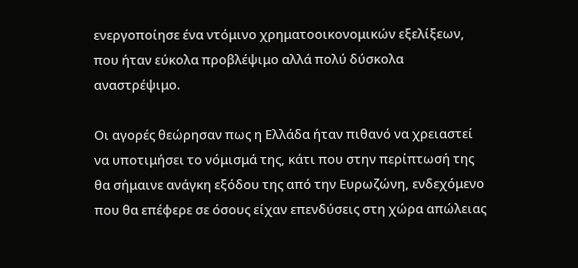ενεργοποίησε ένα ντόμινο χρηματοοικονομικών εξελίξεων, που ήταν εύκολα προβλέψιμο αλλά πολύ δύσκολα αναστρέψιμο.

Οι αγορές θεώρησαν πως η Ελλάδα ήταν πιθανό να χρειαστεί να υποτιμήσει το νόμισμά της, κάτι που στην περίπτωσή της θα σήμαινε ανάγκη εξόδου της από την Ευρωζώνη, ενδεχόμενο που θα επέφερε σε όσους είχαν επενδύσεις στη χώρα απώλειας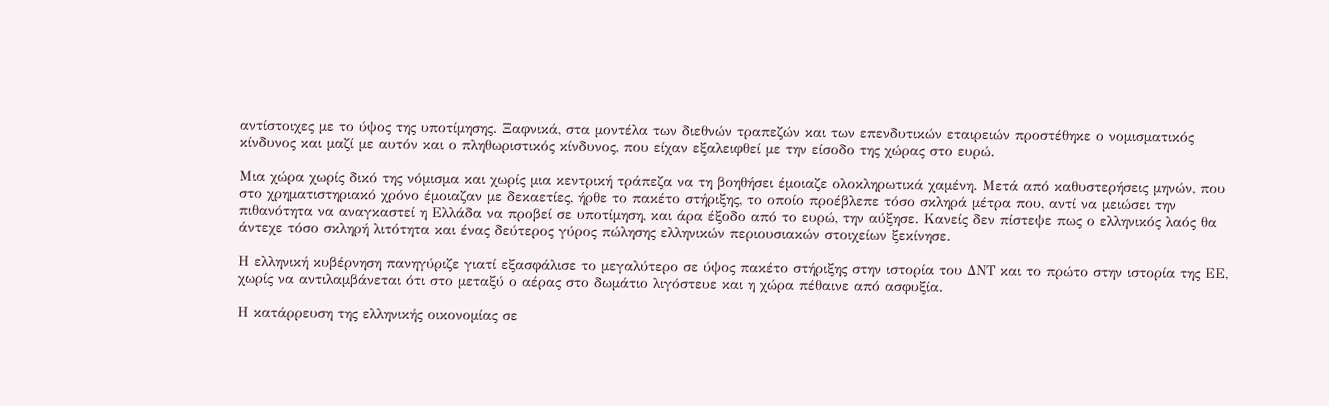αντίστοιχες με το ύψος της υποτίμησης. Ξαφνικά, στα μοντέλα των διεθνών τραπεζών και των επενδυτικών εταιρειών προστέθηκε ο νομισματικός κίνδυνος και μαζί με αυτόν και ο πληθωριστικός κίνδυνος, που είχαν εξαλειφθεί με την είσοδο της χώρας στο ευρώ.

Μια χώρα χωρίς δικό της νόμισμα και χωρίς μια κεντρική τράπεζα να τη βοηθήσει έμοιαζε ολοκληρωτικά χαμένη. Μετά από καθυστερήσεις μηνών, που στο χρηματιστηριακό χρόνο έμοιαζαν με δεκαετίες, ήρθε το πακέτο στήριξης, το οποίο προέβλεπε τόσο σκληρά μέτρα που, αντί να μειώσει την πιθανότητα να αναγκαστεί η Ελλάδα να προβεί σε υποτίμηση, και άρα έξοδο από το ευρώ, την αύξησε. Κανείς δεν πίστεψε πως ο ελληνικός λαός θα άντεχε τόσο σκληρή λιτότητα και ένας δεύτερος γύρος πώλησης ελληνικών περιουσιακών στοιχείων ξεκίνησε.

Η ελληνική κυβέρνηση πανηγύριζε γιατί εξασφάλισε το μεγαλύτερο σε ύψος πακέτο στήριξης στην ιστορία του ΔΝΤ και το πρώτο στην ιστορία της ΕΕ, χωρίς να αντιλαμβάνεται ότι στο μεταξύ ο αέρας στο δωμάτιο λιγόστευε και η χώρα πέθαινε από ασφυξία.

Η κατάρρευση της ελληνικής οικονομίας σε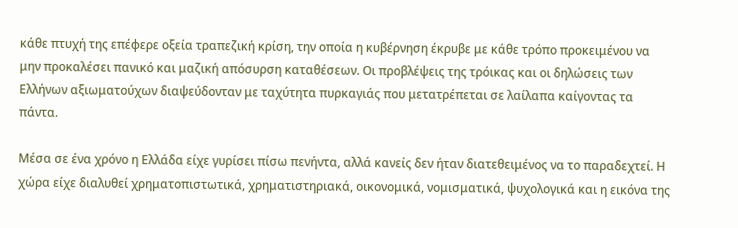κάθε πτυχή της επέφερε οξεία τραπεζική κρίση, την οποία η κυβέρνηση έκρυβε με κάθε τρόπο προκειμένου να μην προκαλέσει πανικό και μαζική απόσυρση καταθέσεων. Οι προβλέψεις της τρόικας και οι δηλώσεις των Ελλήνων αξιωματούχων διαψεύδονταν με ταχύτητα πυρκαγιάς που μετατρέπεται σε λαίλαπα καίγοντας τα πάντα.

Μέσα σε ένα χρόνο η Ελλάδα είχε γυρίσει πίσω πενήντα, αλλά κανείς δεν ήταν διατεθειμένος να το παραδεχτεί. Η χώρα είχε διαλυθεί χρηματοπιστωτικά, χρηματιστηριακά, οικονομικά, νομισματικά, ψυχολογικά και η εικόνα της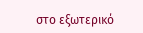στο εξωτερικό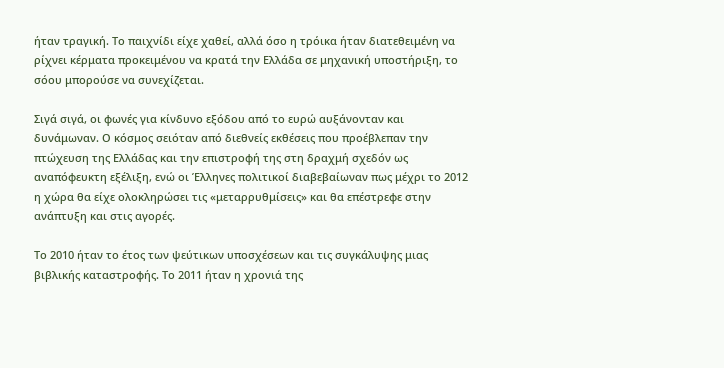ήταν τραγική. Το παιχνίδι είχε χαθεί, αλλά όσο η τρόικα ήταν διατεθειμένη να ρίχνει κέρματα προκειμένου να κρατά την Ελλάδα σε μηχανική υποστήριξη, το σόου μπορούσε να συνεχίζεται.

Σιγά σιγά, οι φωνές για κίνδυνο εξόδου από το ευρώ αυξάνονταν και δυνάμωναν. Ο κόσμος σειόταν από διεθνείς εκθέσεις που προέβλεπαν την πτώχευση της Ελλάδας και την επιστροφή της στη δραχμή σχεδόν ως αναπόφευκτη εξέλιξη, ενώ οι Έλληνες πολιτικοί διαβεβαίωναν πως μέχρι το 2012 η χώρα θα είχε ολοκληρώσει τις «μεταρρυθμίσεις» και θα επέστρεφε στην ανάπτυξη και στις αγορές.

Το 2010 ήταν το έτος των ψεύτικων υποσχέσεων και τις συγκάλυψης μιας βιβλικής καταστροφής. Το 2011 ήταν η χρονιά της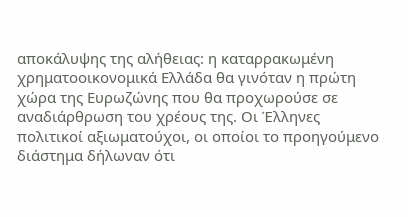αποκάλυψης της αλήθειας: η καταρρακωμένη χρηματοοικονομικά Ελλάδα θα γινόταν η πρώτη χώρα της Ευρωζώνης που θα προχωρούσε σε αναδιάρθρωση του χρέους της. Οι Έλληνες πολιτικοί αξιωματούχοι, οι οποίοι το προηγούμενο διάστημα δήλωναν ότι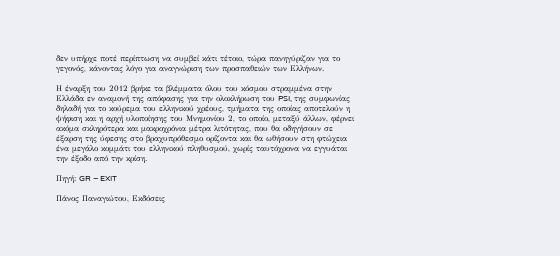δεν υπήρχε ποτέ περίπτωση να συμβεί κάτι τέτοιο, τώρα πανηγύριζαν για το γεγονός, κάνοντας λόγο για αναγνώριση των προσπαθειών των Ελλήνων.

Η έναρξη του 2012 βρήκε τα βλέμματα όλου του κόσμου στραμμένα στην Ελλάδα εν αναμονή της απόφασης για την ολοκλήρωση του PSI, της συμφωνίας δηλαδή για το κούρεμα του ελληνικού χρέους, τμήματα της οποίας αποτελούν η ψήφιση και η αρχή υλοποίησης του Μνημονίου 2, το οποίο, μεταξύ άλλων, φέρνει ακόμα σκληρότερα και μακροχρόνια μέτρα λιτότητας, που θα οδηγήσουν σε έξαρση της ύφεσης στο βραχυπρόθεσμο ορίζοντα και θα ωθήσουν στη φτώχεια ένα μεγάλο κομμάτι του ελληνικού πληθυσμού, χωρίς ταυτόχρονα να εγγυάται την έξοδο από την κρίση.

Πηγή: GR – EXIT

Πάνος Παναγιώτου, Εκδόσεις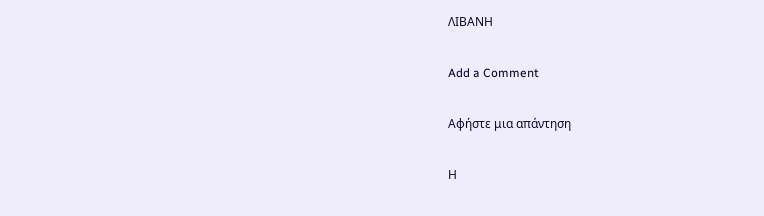ΛΙΒΑΝΗ

Add a Comment

Αφήστε μια απάντηση

Η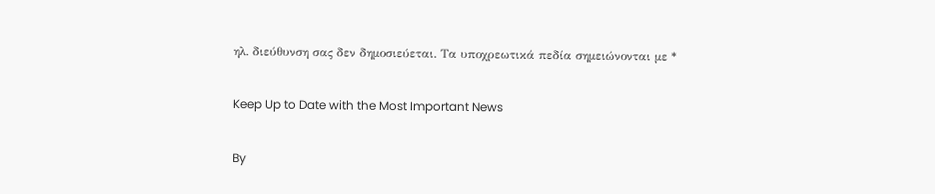ηλ. διεύθυνση σας δεν δημοσιεύεται. Τα υποχρεωτικά πεδία σημειώνονται με *

Keep Up to Date with the Most Important News

By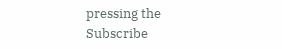pressing the Subscribe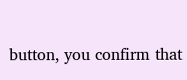button, you confirm that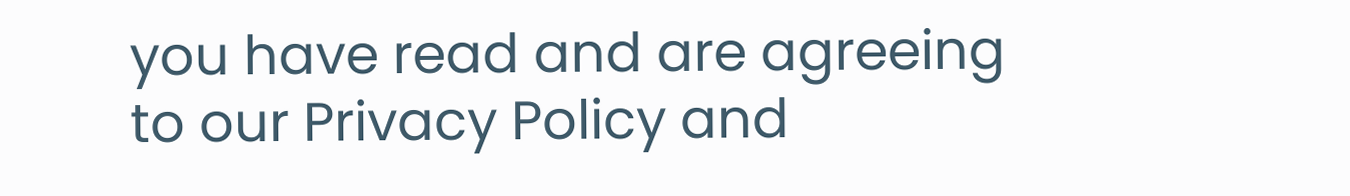you have read and are agreeing to our Privacy Policy and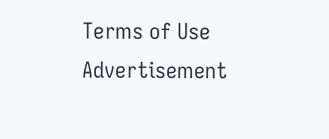Terms of Use
Advertisement